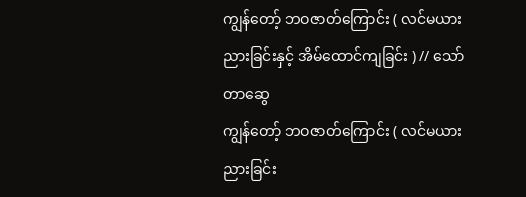ကျွန်တော့် ဘဝဇာတ်ကြောင်း ( လင်မယားညားခြင်းနှင့် အိမ်ထောင်ကျခြင်း ) // သော်တာဆွေ
ကျွန်တော့် ဘဝဇာတ်ကြောင်း ( လင်မယားညားခြင်း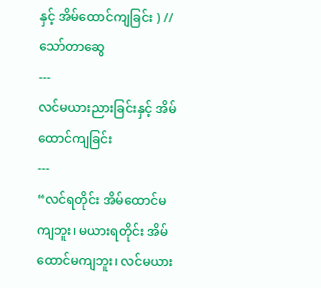နှင့် အိမ်ထောင်ကျခြင်း ) // သော်တာဆွေ
---
လင်မယားညားခြင်းနှင့် အိမ်ထောင်ကျခြင်း
---
“လင်ရတိုင်း အိမ်ထောင်မကျဘူး၊ မယားရတိုင်း အိမ်ထောင်မကျဘူး၊ လင်မယား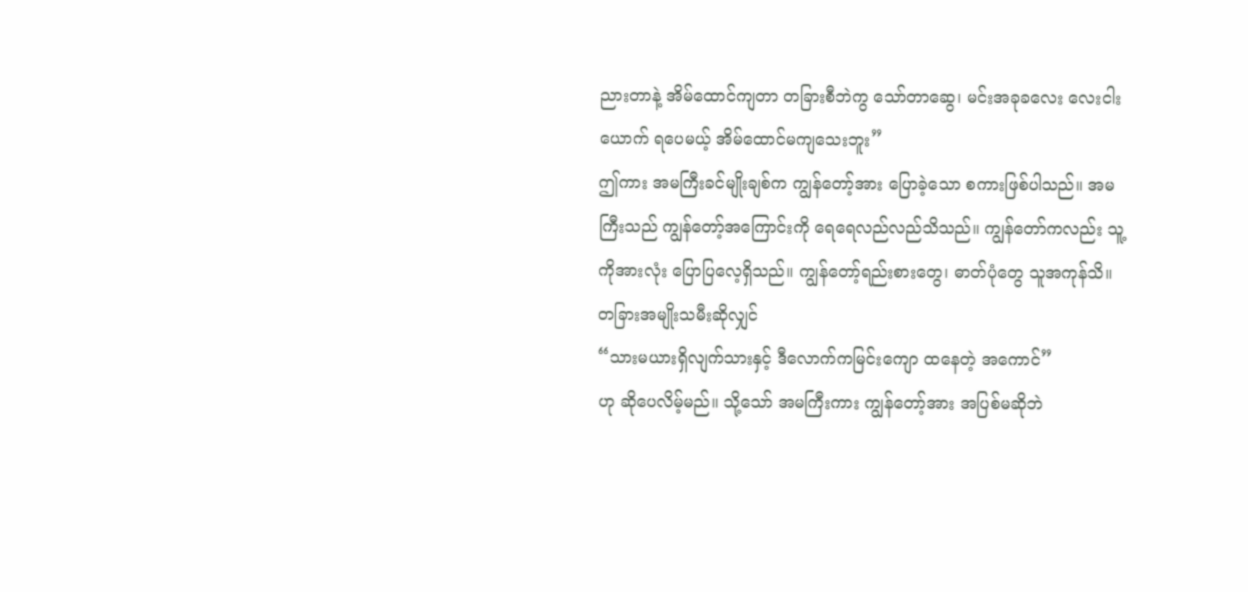ညားတာနဲ့ အိမ်ထောင်ကျတာ တခြားစီဘဲကွ သော်တာဆွေ၊ မင်းအခုခလေး လေးငါးယောက် ရပေမယ့် အိမ်ထောင်မကျသေးဘူး”
ဤကား အမကြီးခင်မျိုးချစ်က ကျွန်တော့်အား ပြောခဲ့သော စကားဖြစ်ပါသည်။ အမကြီးသည် ကျွန်တော့်အကြောင်းကို ရေရေလည်လည်သိသည်။ ကျွန်တော်ကလည်း သူ့ကိုအားလုံး ပြောပြလေ့ရှိသည်။ ကျွန်တော့်ရည်းစားတွေ၊ ဓာတ်ပုံတွေ သူအကုန်သိ။
တခြားအမျိုးသမီးဆိုလျှင်
“သားမယားရှိလျက်သားနှင့် ဒီလောက်ကမြင်းကျော ထနေတဲ့ အကောင်”
ဟု ဆိုပေလိမ့်မည်။ သို့သော် အမကြီးကား ကျွန်တော့်အား အပြစ်မဆိုဘဲ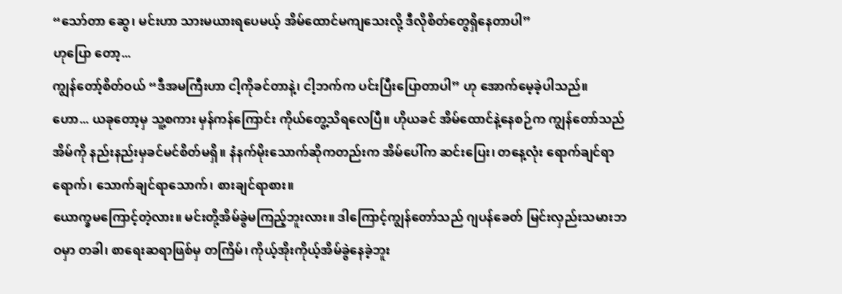“သော်တာ ဆွေ၊ မင်းဟာ သားမယားရပေမယ့် အိမ်ထောင်မကျသေးလို့ ဒီလိုစိတ်တွေရှိနေတာပါ”
ဟုပြော တော့...
ကျွန်တော့်စိတ်ဝယ် “ဒီအမကြီးဟာ ငါ့ကိုခင်တာနဲ့၊ ငါ့ဘက်က ပင်းပြီးပြောတာပါ” ဟု အောက်မေ့ခဲ့ပါသည်။
ဟော... ယခုတော့မှ သူ့စကား မှန်ကန်ကြောင်း ကိုယ်တွေ့သိရလေပြီ။ ဟိုယခင် အိမ်ထောင်နဲ့နေစဉ်က ကျွန်တော်သည် အိမ်ကို နည်းနည်းမှခင်မင်စိတ်မရှိ။ နံနက်မိုးသောက်ဆိုကတည်းက အိမ်ပေါ်က ဆင်းပြေး၊ တနေ့လုံး ရောက်ချင်ရာရောက်၊ သောက်ချင်ရာသောက်၊ စားချင်ရာစား။
ယောက္ခမကြောင့်တဲ့လား။ မင်းတို့အိမ်ခွဲမကြည့်ဘူးလား။ ဒါကြောင့်ကျွန်တော်သည် ဂျပန်ခေတ် မြင်းလှည်းသမားဘဝမှာ တခါ၊ စာရေးဆရာဖြစ်မှ တကြိမ်၊ ကိုယ့်အိုးကိုယ့်အိမ်ခွဲနေခဲ့ဘူး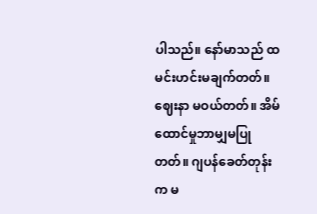ပါသည်။ နော်မာသည် ထမင်းဟင်းမချက်တတ်။ ဈေးနာ မဝယ်တတ်။ အိမ်ထောင်မှုဘာမျှမပြုတတ်။ ဂျပန်ခေတ်တုန်းက မ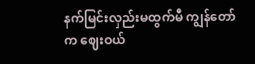နက်မြင်းလှည်းမထွက်မီ ကျွန်တော်က ဈေးဝယ်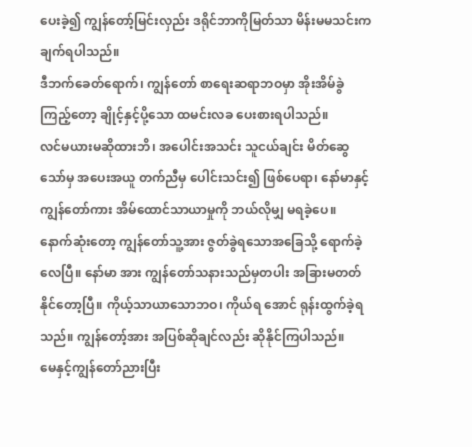ပေးခဲ့၍ ကျွန်တော့်မြင်းလှည်း ဒရိုင်ဘာကိုမြတ်သာ မိန်းမမသင်းက ချက်ရပါသည်။
ဒီဘက်ခေတ်ရောက်၊ ကျွန်တော် စာရေးဆရာဘဝမှာ အိုးအိမ်ခွဲကြည့်တော့ ချိုင့်နှင့်ပို့သော ထမင်းလခ ပေးစားရပါသည်။
လင်မယားမဆိုထားဘိ၊ အပေါင်းအသင်း သူငယ်ချင်း မိတ်ဆွေသော်မှ အပေးအယူ တက်ညီမှ ပေါင်းသင်း၍ ဖြစ်ပေရာ၊ နော်မာနှင့် ကျွန်တော်ကား အိမ်ထောင်သာယာမှုကို ဘယ်လိုမျှ မရခဲ့ပေ။
နောက်ဆုံးတော့ ကျွန်တော်သူ့အား ဇွတ်ခွဲရသောအခြေသို့ ရောက်ခဲ့လေပြီ။ နော်မာ အား ကျွန်တော်သနားသည်မှတပါး အခြားမတတ်နိုင်တော့ပြီ။ ကိုယ့်သာယာသောဘဝ၊ ကိုယ်ရ အောင် ရုန်းထွက်ခဲ့ရသည်။ ကျွန်တော့်အား အပြစ်ဆိုချင်လည်း ဆိုနိုင်ကြပါသည်။
မေနှင့်ကျွန်တော်ညားပြီး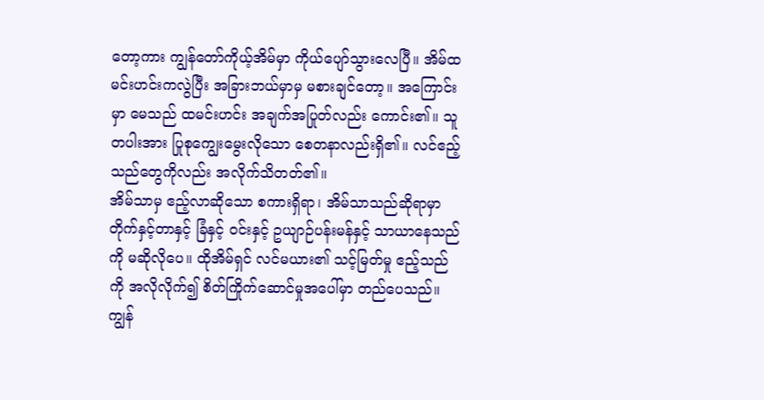တော့ကား ကျွန်တော်ကိုယ့်အိမ်မှာ ကိုယ်ပျော်သွားလေပြီ။ အိမ်ထမင်းဟင်းကလွဲပြီး အခြားဘယ်မှာမှ မစားချင်တော့။ အကြောင်းမှာ မေသည် ထမင်းဟင်း အချက်အပြုတ်လည်း ကောင်း၏။ သူတပါးအား ပြုစုကျွေးမွေးလိုသော စေတနာလည်းရှိ၏။ လင်ဧည့်သည်တွေကိုလည်း အလိုက်သိတတ်၏။
အိမ်သာမှ ဧည့်လာဆိုသော စကားရှိရာ၊ အိမ်သာသည်ဆိုရာမှာ တိုက်နှင့်တာနှင့် ခြံနှင့် ဝင်းနှင့် ဥယျာဉ်ပန်းမန်နှင့် သာယာနေသည်ကို မဆိုလိုပေ။ ထိုအိမ်ရှင် လင်မယား၏ သင့်မြတ်မှု ဧည့်သည်ကို အလိုလိုက်၍ စိတ်ကြိုက်ဆောင်မှုအပေါ်မှာ တည်ပေသည်။
ကျွန်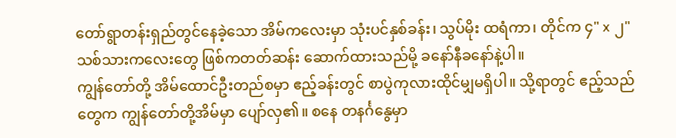တော်ရွာတန်းရှည်တွင်နေခဲ့သော အိမ်ကလေးမှာ သုံးပင်နှစ်ခန်း၊ သွပ်မိုး ထရံကာ၊ တိုင်က ၄" x ၂" သစ်သားကလေးတွေ ဖြစ်ကတတ်ဆန်း ဆောက်ထားသည်မို့ ခနော်နီခနော်နဲ့ပါ။
ကျွန်တော်တို့ အိမ်ထောင်ဦးတည်စမှာ ဧည့်ခန်းတွင် စာပွဲကုလားထိုင်မျှမရှိပါ။ သို့ရာတွင် ဧည့်သည်တွေက ကျွန်တော်တို့အိမ်မှာ ပျော်လှ၏။ စနေ တနင်္ဂနွေမှာ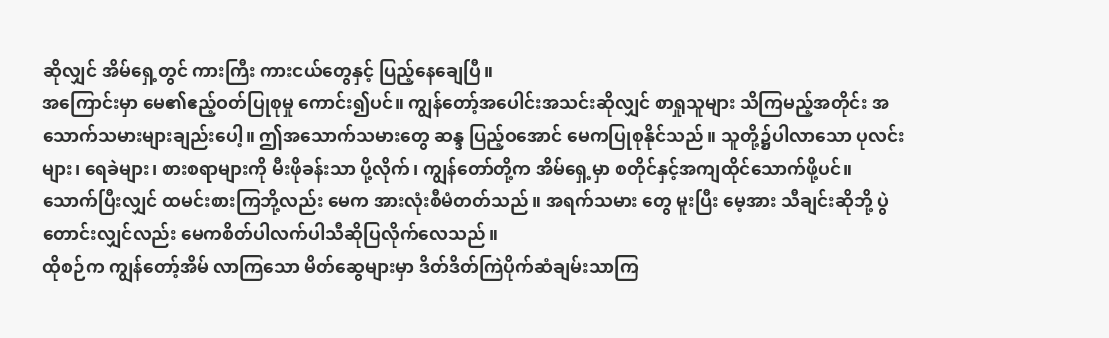ဆိုလျှင် အိမ်ရှေ့တွင် ကားကြီး ကားငယ်တွေနှင့် ပြည့်နေချေပြီ။
အကြောင်းမှာ မေ၏ဧည့်ဝတ်ပြုစုမှု ကောင်း၍ပင်။ ကျွန်တော့်အပေါင်းအသင်းဆိုလျှင် စာရှုသူများ သိကြမည့်အတိုင်း အသောက်သမားများချည်းပေါ့။ ဤအသောက်သမားတွေ ဆန္ဒ ပြည့်ဝအောင် မေကပြုစုနိုင်သည်။ သူတို့၌ပါလာသော ပုလင်းများ၊ ရေခဲများ၊ စားစရာများကို မီးဖိုခန်းသာ ပို့လိုက်၊ ကျွန်တော်တို့က အိမ်ရှေ့မှာ စတိုင်နှင့်အကျထိုင်သောက်ဖို့ပင်။
သောက်ပြီးလျှင် ထမင်းစားကြဘို့လည်း မေက အားလုံးစီမံတတ်သည်။ အရက်သမား တွေ မူးပြီး မေ့အား သီချင်းဆိုဘို့ ပွဲတောင်းလျှင်လည်း မေကစိတ်ပါလက်ပါသီဆိုပြလိုက်လေသည်။
ထိုစဉ်က ကျွန်တော့်အိမ် လာကြသော မိတ်ဆွေများမှာ ဒိတ်ဒိတ်ကြဲပိုက်ဆံချမ်းသာကြ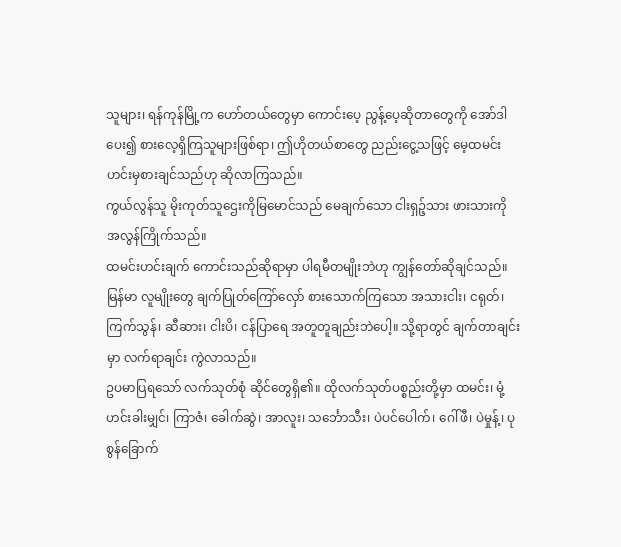သူများ၊ ရန်ကုန်မြို့က ဟော်တယ်တွေမှာ ကောင်းပေ့ ညွန့်ပေ့ဆိုတာတွေကို အော်ဒါပေး၍ စားလေ့ရှိကြသူများဖြစ်ရာ၊ ဤဟိုတယ်စာတွေ ညည်းငွေ့သဖြင့် မေ့ထမင်းဟင်းမှစားချင်သည်ဟု ဆိုလာကြသည်။
ကွယ်လွန်သူ မိုးကုတ်သူဌေးကိုမြမောင်သည် မေချက်သော ငါးရှဉ့်သား ဖားသားကို အလွန်ကြိုက်သည်။
ထမင်းဟင်းချက် ကောင်းသည်ဆိုရာမှာ ပါရမီတမျိုးဘဲဟု ကျွန်တော်ဆိုချင်သည်။ မြန်မာ လူမျိုးတွေ ချက်ပြုတ်ကြော်လှော် စားသောက်ကြသော အသားငါး၊ ငရုတ်၊ ကြက်သွန်၊ ဆီဆား၊ ငါးပိ၊ ငန်ပြာရေ အတူတူချည်းဘဲပေါ့။ သို့ရာတွင် ချက်တာချင်းမှာ လက်ရာချင်း ကွဲလာသည်။
ဥပမာပြရသော် လက်သုတ်စုံ ဆိုင်တွေရှိ၏။ ထိုလက်သုတ်ပစ္စည်းတို့မှာ ထမင်း၊ မုံ့ဟင်းခါးမျှင်၊ ကြာဇံ၊ ခေါက်ဆွဲ၊ အာလူး၊ သင်္ဘောသီး၊ ပဲပင်ပေါက်၊ ဂေါ်ဖီ၊ ပဲမှုန့်၊ ပုစွန်ခြောက်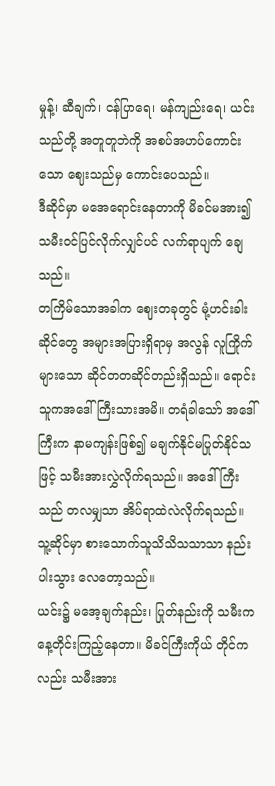မှုန့်၊ ဆီချက်၊ ငန်ပြာရေ၊ မန်ကျည်းရေ၊ ယင်းသည်တို့ အတူတူဘဲကို အစပ်အဟပ်ကောင်းသော ဈေးသည်မှ ကောင်းပေသည်။
ဒီဆိုင်မှာ မအေရောင်းနေတာကို မိခင်မအား၍ သမီးဝင်ပြင်လိုက်လျှင်ပင် လက်ရာပျက် ချေသည်။
တကြိမ်သောအခါက ဈေးတခုတွင် မုံ့ဟင်းခါးဆိုင်တွေ အများအပြားရှိရာမှ အလွန် လူကြိုက်များသော ဆိုင်တတဆိုင်တည်းရှိသည်။ ရောင်းသူကအဒေါ်ကြီးသားအမိ။ တရံခါသော် အဒေါ်ကြီးက နာမကျန်းဖြစ်၍ မချက်နိုင်မပြုတ်နိုင်သဖြင့် သမီးအားလွှဲလိုက်ရသည်။ အဒေါ်ကြီးသည် တလမျှသာ အိပ်ရာထဲလဲလိုက်ရသည်။ သူ့ဆိုင်မှာ စားသောက်သူသိသိသသာသာ နည်းပါးသွား လေတော့သည်။
ယင်း၌ မအေ့ချက်နည်း၊ ပြုတ်နည်းကို သမီးက နေ့တိုင်းကြည့်နေတာ။ မိခင်ကြီးကိုယ် တိုင်ကလည်း သမီးအား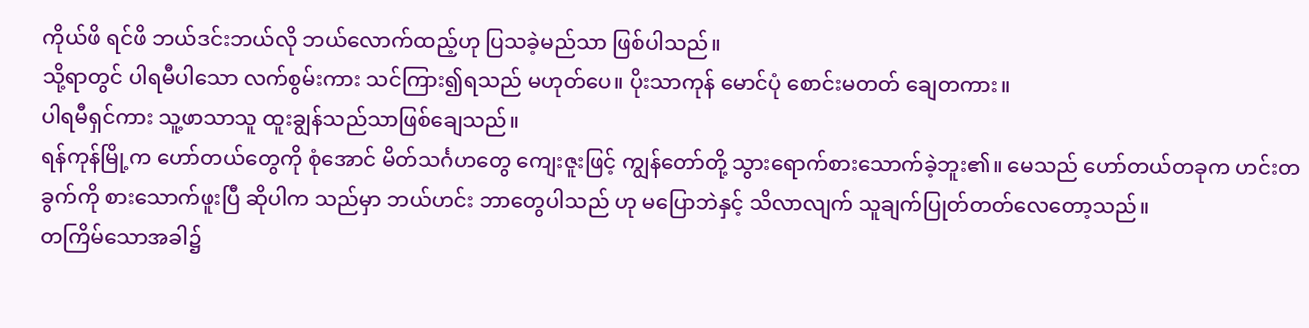ကိုယ်ဖိ ရင်ဖိ ဘယ်ဒင်းဘယ်လို ဘယ်လောက်ထည့်ဟု ပြသခဲ့မည်သာ ဖြစ်ပါသည်။
သို့ရာတွင် ပါရမီပါသော လက်စွမ်းကား သင်ကြား၍ရသည် မဟုတ်ပေ။ ပိုးသာကုန် မောင်ပုံ စောင်းမတတ် ချေတကား။
ပါရမီရှင်ကား သူ့ဖာသာသူ ထူးချွန်သည်သာဖြစ်ချေသည်။
ရန်ကုန်မြို့က ဟော်တယ်တွေကို စုံအောင် မိတ်သင်္ဂဟတွေ ကျေးဇူးဖြင့် ကျွန်တော်တို့ သွားရောက်စားသောက်ခဲ့ဘူး၏။ မေသည် ဟော်တယ်တခုက ဟင်းတခွက်ကို စားသောက်ဖူးပြီ ဆိုပါက သည်မှာ ဘယ်ဟင်း ဘာတွေပါသည် ဟု မပြောဘဲနှင့် သိလာလျက် သူချက်ပြုတ်တတ်လေတော့သည်။
တကြိမ်သောအခါ၌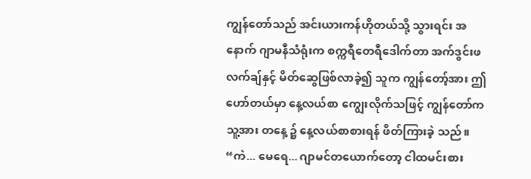ကျွန်တော်သည် အင်းယားကန်ဟိုတယ်သို့ သွားရင်း အနောက် ဂျာမနီသံရုံးက စက္ကရီတေရီဒေါက်တာ အက်ဒွင်းဖလက်ချ်နှင့် မိတ်ဆွေဖြစ်လာခဲ့၍ သူက ကျွန်တော့်အား ဤဟော်တယ်မှာ နေ့လယ်စာ ကျွေးလိုက်သဖြင့် ကျွန်တော်က သူ့အား တနေ့ ၌ နေ့လယ်စာစားရန် ဖိတ်ကြားခဲ့ သည်။
“ကဲ... မေရေ... ဂျာမင်တယောက်တော့ ငါထမင်းစား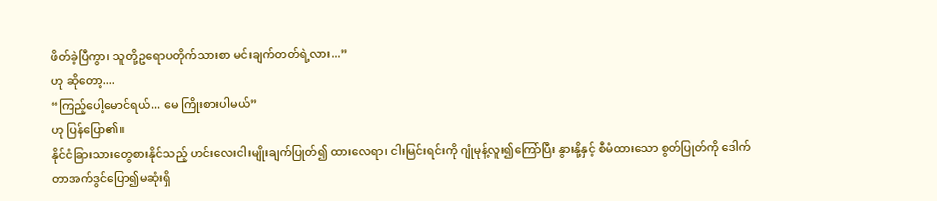ဖိတ်ခဲ့ပြီကွာ၊ သူတို့ဥရောပတိုက်သားစာ မင်းချက်တတ်ရဲ့လား...”
ဟု ဆိုတော့....
“ကြည့်ပေါ့မောင်ရယ်... မေ ကြိုးစားပါမယ်”
ဟု ပြန်ပြော၏။
နိုင်ငံခြားသားတွေစားနိုင်သည့် ဟင်းလေးငါးမျိုးချက်ပြုတ်၍ ထားလေရာ၊ ငါးမြင်းရင်းကို ဂျုံမုန့်လူး၍ကြော်ပြီး နွားနို့နှင့် စီမံထားသော စွတ်ပြုတ်ကို ဒေါက်တာအက်ဒွင်ပြော၍မဆုံးရှိ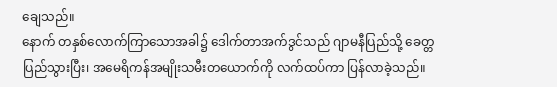ချေသည်။
နောက် တနှစ်လောက်ကြာသောအခါ၌ ဒေါက်တာအက်ဒွင်သည် ဂျာမနီပြည်သို့ ခေတ္တ ပြည်သွားပြီး၊ အမေရိကန်အမျိုးသမီးတယောက်ကို လက်ထပ်ကာ ပြန်လာခဲ့သည်။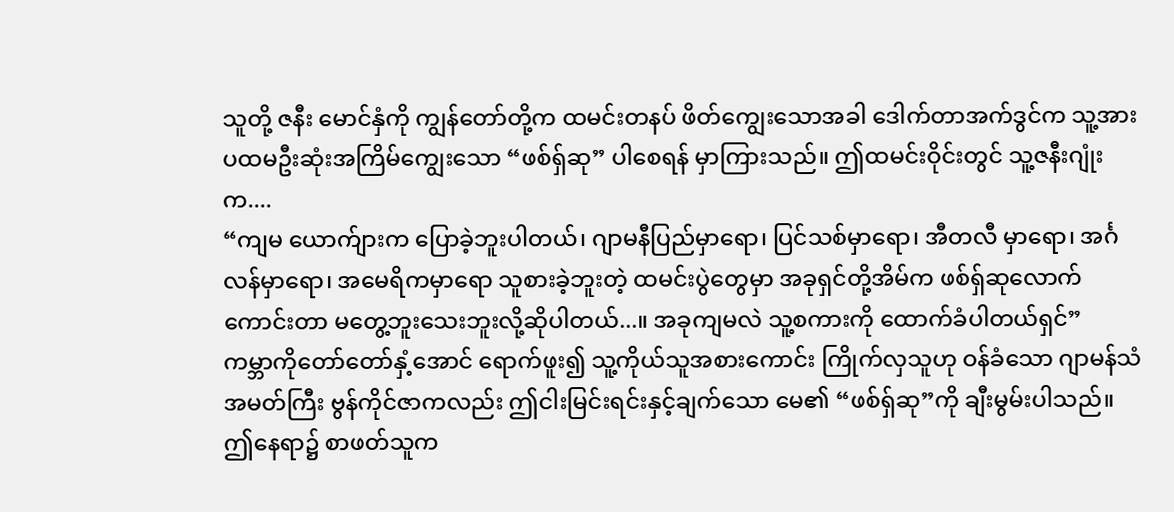သူတို့ ဇနီး မောင်နှံကို ကျွန်တော်တို့က ထမင်းတနပ် ဖိတ်ကျွေးသောအခါ ဒေါက်တာအက်ဒွင်က သူ့အား ပထမဦးဆုံးအကြိမ်ကျွေးသော “ဖစ်ရှ်ဆု” ပါစေရန် မှာကြားသည်။ ဤထမင်းဝိုင်းတွင် သူ့ဇနီးဂျုံးက....
“ကျမ ယောက်ျားက ပြောခဲ့ဘူးပါတယ်၊ ဂျာမနီပြည်မှာရော၊ ပြင်သစ်မှာရော၊ အီတလီ မှာရော၊ အင်္ဂလန်မှာရော၊ အမေရိကမှာရော သူစားခဲ့ဘူးတဲ့ ထမင်းပွဲတွေမှာ အခုရှင်တို့အိမ်က ဖစ်ရှ်ဆုလောက် ကောင်းတာ မတွေ့ဘူးသေးဘူးလို့ဆိုပါတယ်...။ အခုကျမလဲ သူ့စကားကို ထောက်ခံပါတယ်ရှင်”
ကမ္ဘာကိုတော်တော်နှံ့အောင် ရောက်ဖူး၍ သူ့ကိုယ်သူအစားကောင်း ကြိုက်လှသူဟု ဝန်ခံသော ဂျာမန်သံအမတ်ကြီး ဗွန်ကိုင်ဇာကလည်း ဤငါးမြင်းရင်းနှင့်ချက်သော မေ၏ “ဖစ်ရှ်ဆု”ကို ချီးမွမ်းပါသည်။
ဤနေရာ၌ စာဖတ်သူက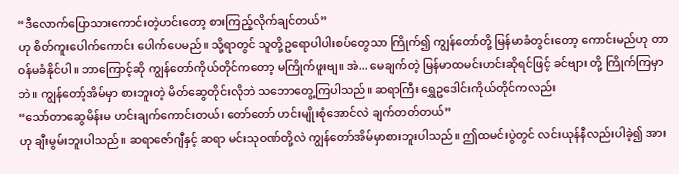“ဒီလောက်ပြောသားကောင်းတဲ့ဟင်းတော့ စားကြည့်လိုက်ချင်တယ်”
ဟု စိတ်ကူးပေါက်ကောင်း ပေါက်ပေမည်။ သို့ရာတွင် သူတို့ဥရောပါပါးစပ်တွေသာ ကြိုက်၍ ကျွန်တော်တို့ မြန်မာခံတွင်းတော့ ကောင်းမည်ဟု တာဝန်မခံနိုင်ပါ။ ဘာကြောင့်ဆို ကျွန်တော်ကိုယ်တိုင်ကတော့ မကြိုက်ဖူးဗျ။ အဲ... မေချက်တဲ့ မြန်မာထမင်းဟင်းဆိုရင်ဖြင့် ခင်ဗျား တို့ ကြိုက်ကြမှာဘဲ။ ကျွန်တော့်အိမ်မှာ စားဘူးတဲ့ မိတ်ဆွေတိုင်းလိုဘဲ သဘောတွေ့ကြပါသည်။ ဆရာကြီး ရွှေဥဒေါင်းကိုယ်တိုင်ကလည်း
“သော်တာဆွေမိန်းမ ဟင်းချက်ကောင်းတယ်၊ တော်တော် ဟင်းမျိုးစုံအောင်လဲ ချက်တတ်တယ်”
ဟု ချီးမွမ်းဘူးပါသည်။ ဆရာဇော်ဂျီနှင့် ဆရာ မင်းသုဝဏ်တို့လဲ ကျွန်တော်အိမ်မှာစားဘူးပါသည်။ ဤထမင်းပွဲတွင် လင်းယုန်နီလည်းပါခဲ့၍ အား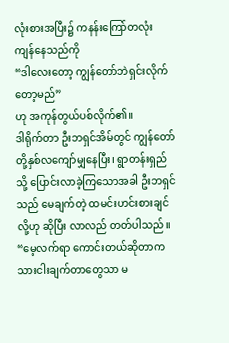လုံးစားအပြီး၌ ကနန်းကြော်တလုံး ကျန်နေသည်ကို
“ဒါလေးတော့ ကျွန်တော်ဘဲရှင်းလိုက် တော့မည်”
ဟု အကုန်တွယ်ပစ်လိုက်၏။
ဒါရိုက်တာ ဦးဘရှင်အိမ်တွင် ကျွန်တော်တို့နှစ်လကျော်မျှနေပြီး၊ ရွာတန်းရှည်သို့ ပြောင်းလာခဲ့ကြသောအခါ ဦးဘရှင်သည် မေချက်တဲ့ ထမင်းဟင်းစားချင်လို့ဟု ဆိုပြီး လာလည် တတ်ပါသည်။
“မေ့လက်ရာ ကောင်းတယ်ဆိုတာက သားငါးချက်တာတွေသာ မ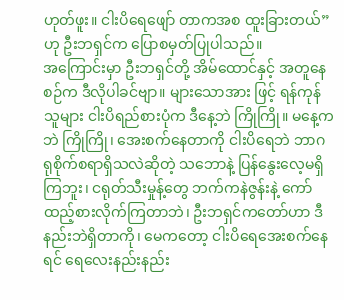ဟုတ်ဖူး။ ငါးပိရေဖျော် တာကအစ ထူးခြားတယ်”
ဟု ဦးဘရှင်က ပြောစမှတ်ပြုပါသည်။
အကြောင်းမှာ ဦးဘရှင်တို့ အိမ်ထောင်နှင့် အတူနေစဉ်က ဒီလိုပါခင်ဗျာ။ များသောအား ဖြင့် ရန်ကုန်သူများ ငါးပိရည်စားပုံက ဒီနေ့ဘဲ ကြိုကြို။ မနေ့ကဘဲ ကြိုကြို၊ အေးစက်နေတာကို ငါးပိရေဘဲ ဘာဂရုစိုက်စရာရှိသလဲဆိုတဲ့ သဘောနဲ့ ပြန်နွေးလေ့မရှိကြဘူး၊ ငရုတ်သီးမှုန့်တွေ ဘက်ကနဲဇွန်းနဲ့ ကော်ထည့်စားလိုက်ကြတာဘဲ၊ ဦးဘရှင်ကတော်ဟာ ဒီနည်းဘဲရှိတာကို၊ မေကတော့ ငါးပိရေအေးစက်နေရင် ရေလေးနည်းနည်း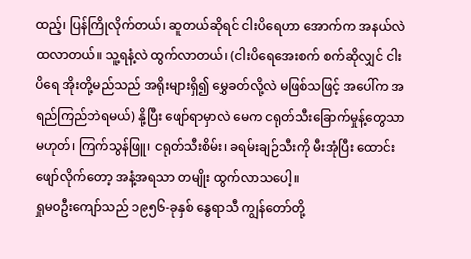ထည့်၊ ပြန်ကြိုလိုက်တယ်၊ ဆူတယ်ဆိုရင် ငါးပိရေဟာ အောက်က အနယ်လဲ ထလာတယ်။ သူ့ရနံ့လဲ ထွက်လာတယ်၊ (ငါးပိရေအေးစက် စက်ဆိုလျှင် ငါးပိရေ အိုးတို့မည်သည် အရိုးများရှိ၍ မွှေခတ်လို့လဲ မဖြစ်သဖြင့် အပေါ်က အရည်ကြည်ဘဲရမယ်) နို့ပြီး ဖျော်ရာမှာလဲ မေက ငရုတ်သီးခြောက်မှုန့်တွေသာ မဟုတ်၊ ကြက်သွန်ဖြူ၊ ငရုတ်သီးစိမ်း၊ ခရမ်းချဉ်သီးကို မီးအုံပြီး ထောင်းဖျော်လိုက်တော့ အနံ့အရသာ တမျိုး ထွက်လာသပေါ့။
ရှုမ၀ဦးကျော်သည် ၁၉၅၆-ခုနှစ် နွေရာသီ ကျွန်တော်တို့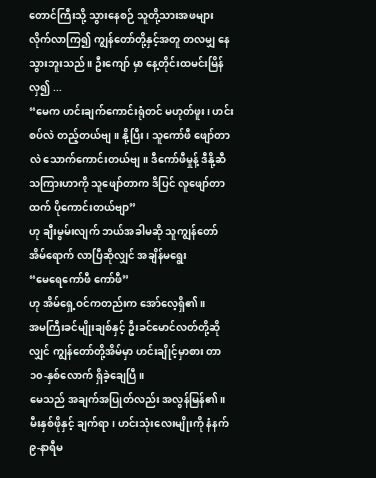တောင်ကြီးသို့ သွားနေစဉ် သူတို့သားအဖများ လိုက်လာကြ၍ ကျွန်တော်တို့နှင့်အတူ တလမျှ နေသွားဘူးသည်။ ဦးကျော် မှာ နေ့တိုင်းထမင်းမြိန်လှ၍ ...
“မေက ဟင်းချက်ကောင်းရုံတင် မဟုတ်ဖူး၊ ဟင်းစပ်လဲ တည့်တယ်ဗျ။ နို့ပြီး၊ သူကော်ဖီ ဖျော်တာလဲ သောက်ကောင်းတယ်ဗျ။ ဒီကော်ဖီမှုန့် ဒီနို့ဆီသကြားဟာကို သူဖျော်တာက ဒိပြင် လူဖျော်တာထက် ပိုကောင်းတယ်ဗျာ”
ဟု ချီးမွမ်းလျက် ဘယ်အခါမဆို သူကျွန်တော်အိမ်ရောက် လာပြီဆိုလျှင် အချိန်မရွေး
“မေရေကော်ဖီ ကော်ဖီ”
ဟု အိမ်ရှေ့ဝင်ကတည်းက အော်လေ့ရှိ၏။
အမကြီးခင်မျိုးချစ်နှင့် ဦးခင်မောင်လတ်တို့ဆိုလျှင် ကျွန်တော်တို့အိမ်မှာ ဟင်းချိုင့်မှာစား တာ ၁၀-နှစ်လောက် ရှိခဲ့ချေပြီ။
မေသည် အချက်အပြုတ်လည်း အလွန်မြန်၏။ မီးနှစ်ဖိုနှင့် ချက်ရာ၊ ဟင်းသုံးလေးမျိုးကို နံနက် ၉-နာရီမ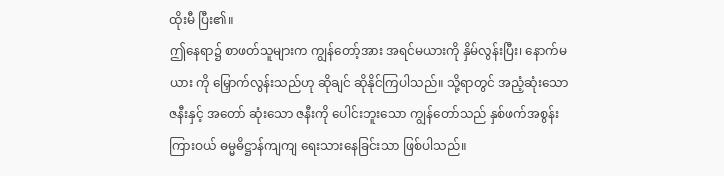ထိုးမီ ပြီး၏။
ဤနေရာ၌ စာဖတ်သူများက ကျွန်တော့်အား အရင်မယားကို နှိမ်လွန်းပြီး၊ နောက်မယား ကို မြှောက်လွန်းသည်ဟု ဆိုချင် ဆိုနိုင်ကြပါသည်။ သို့ရာတွင် အညံ့ဆုံးသော ဇနီးနှင့် အတော် ဆုံးသော ဇနီးကို ပေါင်းဘူးသော ကျွန်တော်သည် နှစ်ဖက်အစွန်းကြားဝယ် ဓမ္မဓိဋ္ဌာန်ကျကျ ရေးသားနေခြင်းသာ ဖြစ်ပါသည်။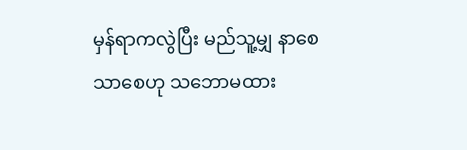မှန်ရာကလွဲပြီး မည်သူ့မျှ နာစေသာစေဟု သဘောမထား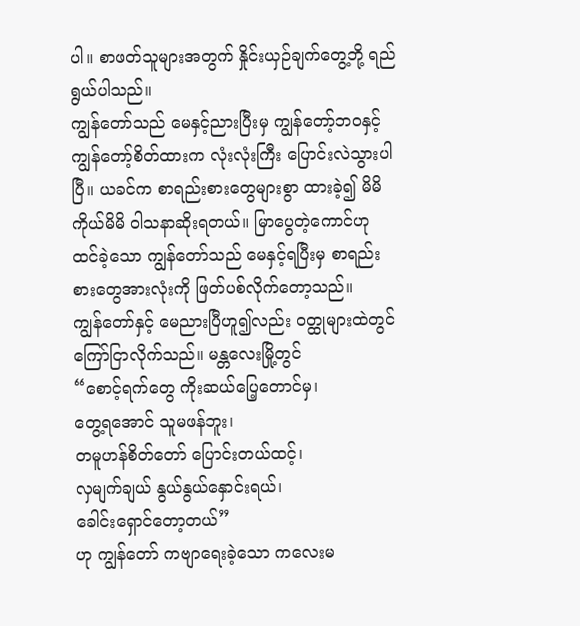ပါ။ စာဖတ်သူများအတွက် နှိုင်းယှဉ်ချက်တွေ့ဘို့ ရည်ရွယ်ပါသည်။
ကျွန်တော်သည် မေနှင့်ညားပြီးမှ ကျွန်တော့်ဘဝနှင့် ကျွန်တော့်စိတ်ထားက လုံးလုံးကြီး ပြောင်းလဲသွားပါပြီ။ ယခင်က စာရည်းစားတွေများစွာ ထားခဲ့၍ မိမိကိုယ်မိမိ ဝါသနာဆိုးရတယ်။ မြာပွေတဲ့ကောင်ဟု ထင်ခဲ့သော ကျွန်တော်သည် မေနှင့်ရပြီးမှ စာရည်းစားတွေအားလုံးကို ဖြတ်ပစ်လိုက်တော့သည်။
ကျွန်တော်နှင့် မေညားပြီဟူ၍လည်း ဝတ္ထုများထဲတွင် ကြော်ငြာလိုက်သည်။ မန္တလေးမြို့တွင်
“စောင့်ရက်တွေ ကိုးဆယ်ပြေ့တောင်မှ၊
တွေ့ရအောင် သူမဖန်ဘူး၊
တမူဟန်စိတ်တော် ပြောင်းတယ်ထင့်၊
လှမျက်ချယ် နွယ်နွယ်နှောင်းရယ်၊
ခေါင်းရှောင်တော့တယ်”
ဟု ကျွန်တော် ကဗျာရေးခဲ့သော ကလေးမ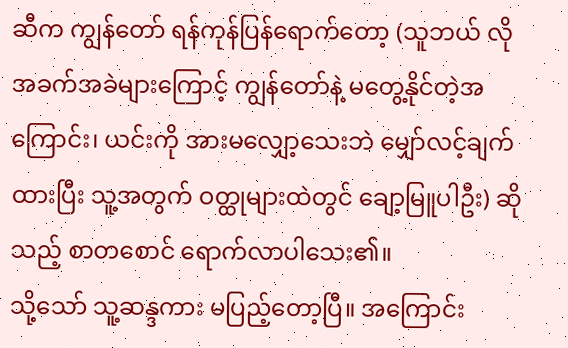ဆီက ကျွန်တော် ရန်ကုန်ပြန်ရောက်တော့ (သူဘယ် လို အခက်အခဲများကြောင့် ကျွန်တော်နဲ့ မတွေ့နိုင်တဲ့အကြောင်း၊ ယင်းကို အားမလျှော့သေးဘဲ မျှော်လင့်ချက်ထားပြီး သူ့အတွက် ဝတ္ထုများထဲတွင် ချော့မြူပါဦး) ဆိုသည့် စာတစောင် ရောက်လာပါသေး၏။
သို့သော် သူ့ဆန္ဒကား မပြည့်တော့ပြီ။ အကြောင်း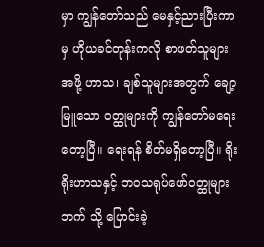မှာ ကျွန်တော်သည် မေနှင့်ညားပြီးကာမှ ဟိုယခင်တုန်းကလို စာဖတ်သူများအဖို့ ဟာသ၊ ချစ်သူများအတွက် ချော့မြူသော ဝတ္ထုများကို ကျွန်တော်မရေးတော့ပြီ။ ရေးရန် စိတ်မရှိတော့ပြီ။ ရိုးရိုးဟာသနှင့် ဘဝသရုပ်ဖော်ဝတ္ထုများဘက် သို့ ပြောင်းခဲ့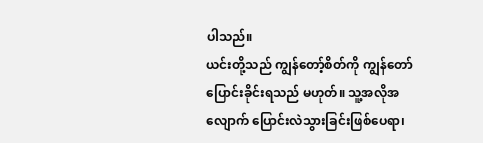ပါသည်။
ယင်းတို့သည် ကျွန်တော့်စိတ်ကို ကျွန်တော်ပြောင်းခိုင်းရသည် မဟုတ်။ သူ့အလိုအလျောက် ပြောင်းလဲသွားခြင်းဖြစ်ပေရာ၊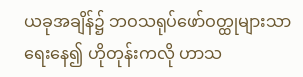ယခုအချိန်၌ ဘဝသရုပ်ဖော်ဝတ္ထုများသာ ရေးနေ၍ ဟိုတုန်းကလို ဟာသ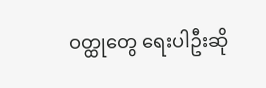ဝတ္ထုတွေ ရေးပါဦးဆို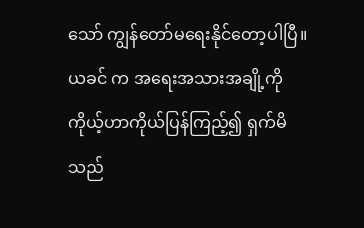သော် ကျွန်တော်မရေးနိုင်တော့ပါပြီ။ ယခင် က အရေးအသားအချို့ကို ကိုယ့်ဟာကိုယ်ပြန်ကြည့်၍ ရှက်မိသည်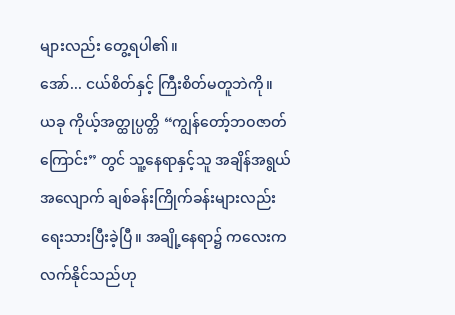များလည်း တွေ့ရပါ၏။
အော်... ငယ်စိတ်နှင့် ကြီးစိတ်မတူဘဲကို။
ယခု ကိုယ့်အတ္ထုပ္ပတ္တိ “ကျွန်တော့်ဘဝဇာတ်ကြောင်း” တွင် သူ့နေရာနှင့်သူ အချိန်အရွယ် အလျောက် ချစ်ခန်းကြိုက်ခန်းများလည်း ရေးသားပြီးခဲ့ပြီ။ အချို့နေရာ၌ ကလေးကလက်နိုင်သည်ဟု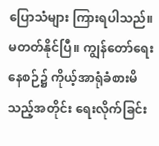ပြောသံများ ကြားရပါသည်။ မတတ်နိုင်ပြီ။ ကျွန်တော်ရေးနေစဉ်၌ ကိုယ့်အာရုံခံစားမိသည့်အတိုင်း ရေးလိုက်ခြင်း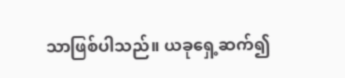သာဖြစ်ပါသည်။ ယခုရှေ့ဆက်၍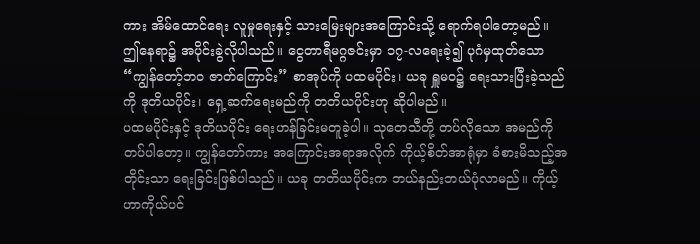ကား အိမ်ထောင်ရေး လူမှုရေးနှင့် သားမြေးများအကြောင်းသို့ ရောက်ရပါတော့မည်။
ဤနေရာ၌ အပိုင်းခွဲလိုပါသည်။ ငွေတာရီမဂ္ဂဇင်းမှာ ၁၇-လရေးခဲ့၍ ပုဂံမှထုတ်သော “ကျွန်တော့်ဘဝ ဇာတ်ကြောင်း” စာအုပ်ကို ပထမပိုင်း၊ ယခု ရှူမဝ၌ ရေးသားပြီးခဲ့သည်ကို ဒုတိယပိုင်း၊ ရှေ့ဆက်ရေးမည်ကို တတိယပိုင်းဟု ဆိုပါမည်။
ပထမပိုင်းနှင့် ဒုတိယပိုင်း ရေးဟန်ခြင်းမတူခဲ့ပါ။ သုတေသီတို့ တပ်လိုသော အမည်ကို တပ်ပါတော့။ ကျွန်တော်ကား အကြောင်းအရာအလိုက် ကိုယ့်စိတ်အာရုံမှာ ခံစားမိသည့်အတိုင်းသာ ရေးခြင်းဖြစ်ပါသည်။ ယခု တတိယပိုင်းက ဘယ်နည်းဘယ်ပုံလာမည်။ ကိုယ့်ဟာကိုယ်ပင်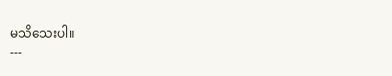မသိသေးပါ။
---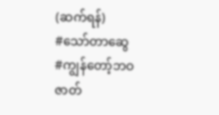(ဆက်ရန်)
#သော်တာဆွေ
#ကျွန်တော့်ဘဝဇာတ်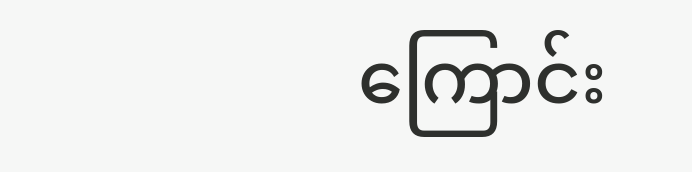ကြောင်း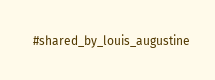#shared_by_louis_augustine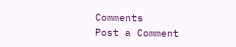Comments
Post a Comment